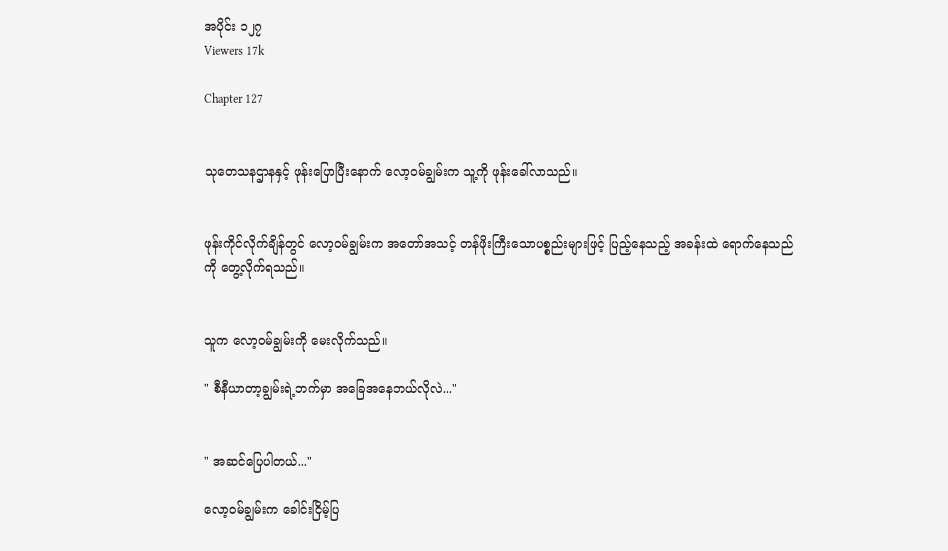အပိုင်း ၁၂၇
Viewers 17k

Chapter 127


သုတေသနဌာနနှင့် ဖုန်းပြောပြီးနောက် လော့ဝမ်ချွမ်းက သူ့ကို ဖုန်းခေါ်လာသည်။


ဖုန်းကိုင်လိုက်ချိန်တွင် လော့ဝမ်ချွမ်းက အတော်အသင့် တန်ဖိုးကြီးသောပစ္စည်းများဖြင့် ပြည့်နေသည့် အခန်းထဲ ရောက်နေသည်ကို တွေ့လိုက်ရသည်။


သူက လော့ဝမ်ချွမ်းကို မေးလိုက်သည်။

" စီနီယာတာ့ချွမ်းရဲ့ဘက်မှာ အခြေအနေဘယ်လိုလဲ..."


" အဆင်ပြေပါတယ်..."

လော့ဝမ်ချွမ်းက ခေါင်းငြိမ့်ပြ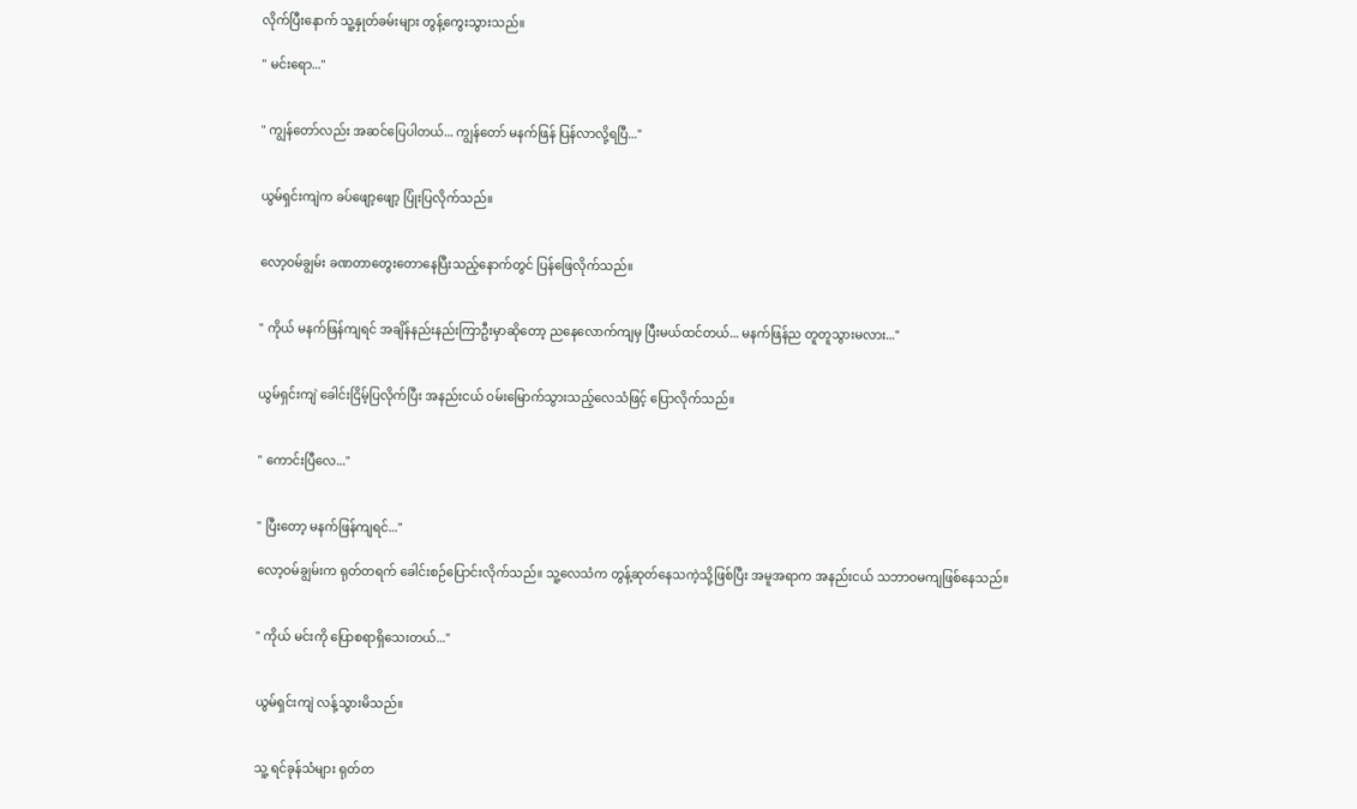လိုက်ပြီးနောက် သူ့နှုတ်ခမ်းများ တွန့်ကွေးသွားသည်။

" မင်းရော..."


" ကျွန်တော်လည်း အဆင်ပြေပါတယ်... ကျွန်တော် မနက်ဖြန် ပြန်လာလို့ရပြီ..."


ယွမ်ရှင်းကျဲက ခပ်ဖျော့ဖျော့ ပြုံးပြလိုက်သည်။


လော့ဝမ်ချွမ်း ခဏတာတွေးတောနေပြီးသည့်နောက်တွင် ပြန်ဖြေလိုက်သည်။


" ကိုယ် မနက်ဖြန်ကျရင် အချိန်နည်းနည်းကြာဦးမှာဆိုတော့ ညနေလောက်ကျမှ ပြီးမယ်ထင်တယ်... မနက်ဖြန်ည တူတူသွားမလား..."


ယွမ်ရှင်းကျဲ ခေါင်းငြိမ့်ပြလိုက်ပြီး အနည်းငယ် ဝမ်းမြောက်သွားသည့်လေသံဖြင့် ပြောလိုက်သည်။


" ကောင်းပြီလေ..."


" ပြီးတော့ မနက်ဖြန်ကျရင်..."

လော့ဝမ်ချွမ်းက ရုတ်တရက် ခေါင်းစဉ်ပြောင်းလိုက်သည်။ သူ့လေသံက တွန့်ဆုတ်နေသကဲ့သို့ဖြစ်ပြီး အမူအရာက အနည်းငယ် သဘာဝမကျဖြစ်နေသည်။


" ကိုယ် မင်းကို ပြောစရာရှိသေးတယ်..."


ယွမ်ရှင်းကျဲ လန့်သွားမိသည်။


သူ့ ရင်ခုန်သံများ ရုတ်တ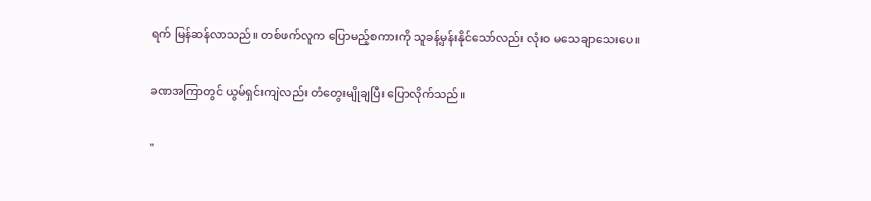ရက် မြန်ဆန်လာသည်။ တစ်ဖက်လူက ပြောမည့်စကားကို သူခန့်မှန်းနိုင်သော်လည်း လုံးဝ မသေချာသေးပေ။


ခဏအကြာတွင် ယွမ်ရှင်းကျဲလည်း တံတွေးမျိုချပြီး ပြောလိုက်သည်။


"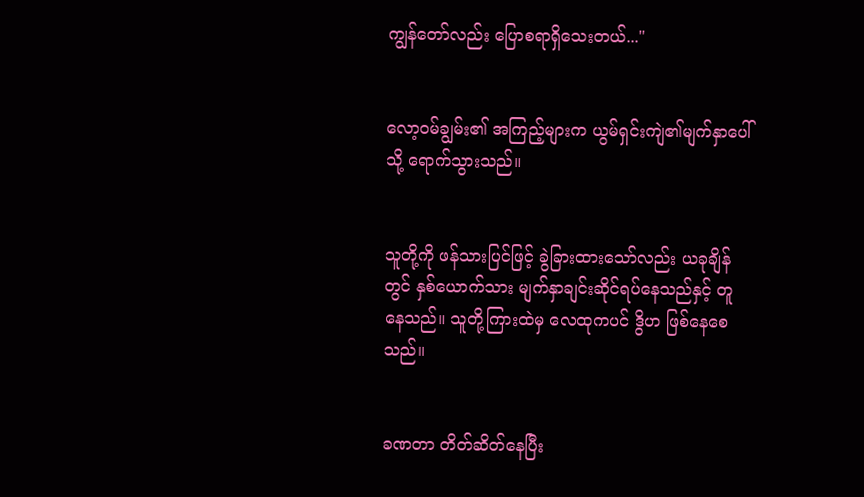ကျွန်တော်လည်း ပြောစရာရှိသေးတယ်..."


လော့ဝမ်ချွမ်း၏ အကြည့်များက ယွမ်ရှင်းကျဲ၏မျက်နှာပေါ်သို့ ရောက်သွားသည်။


သူတို့ကို ဖန်သားပြင်ဖြင့် ခွဲခြားထားသော်လည်း ယခုချိန်တွင် နှစ်ယောက်သား မျက်နှာချင်းဆိုင်ရပ်နေသည်နှင့် တူနေသည်။ သူတို့ကြားထဲမှ လေထုကပင် ဒွိဟ ဖြစ်နေစေသည်။


ခဏတာ တိတ်ဆိတ်နေပြီး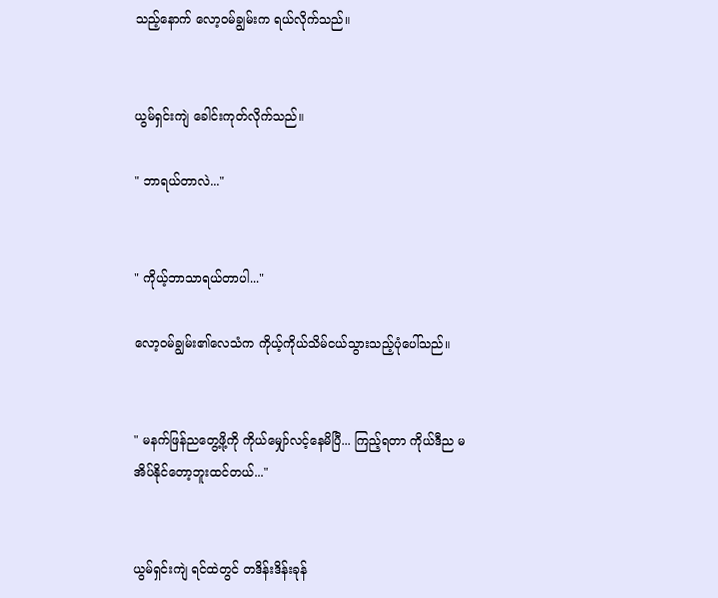သည့်နောက် လော့ဝမ်ချွမ်းက ရယ်လိုက်သည်။


ယွမ်ရှင်းကျဲ ခေါင်းကုတ်လိုက်သည်။

" ဘာရယ်တာလဲ..."


" ကိုယ့်ဘာသာရယ်တာပါ..."

လော့ဝမ်ချွမ်း၏လေသံက ကိုယ့်ကိုယ်သိမ်ငယ်သွားသည့်ပုံပေါ်သည်။


" မနက်ဖြန်ညတွေ့ဖို့ကို ကိုယ်မျှော်လင့်နေမိပြီ... ကြည့်ရတာ ကိုယ်ဒီည မအိပ်နိုင်တော့ဘူးထင်တယ်..."


ယွမ်ရှင်းကျဲ ရင်ထဲတွင် တဒိန်းဒိန်းခုန်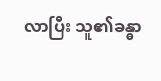လာပြီး သူ၏ခန္ဓာ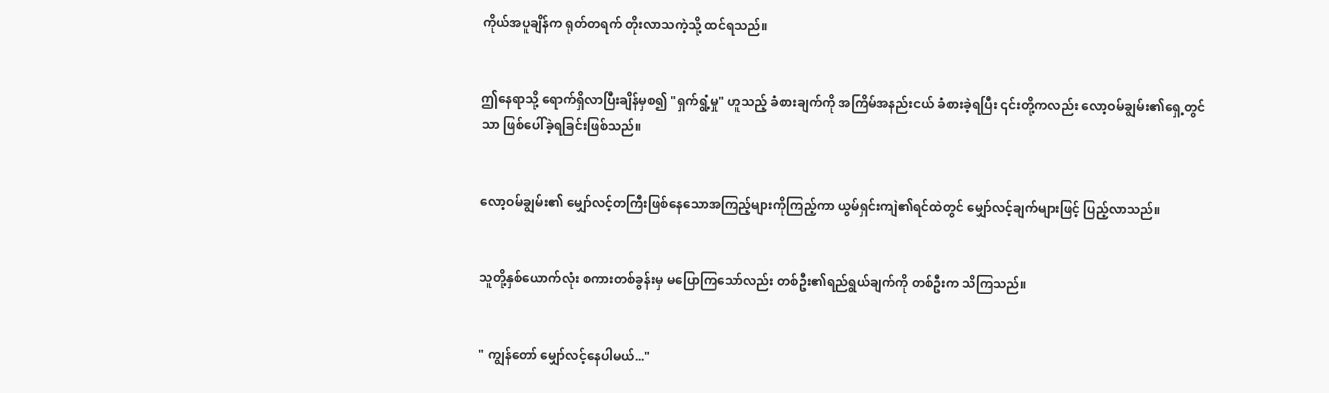ကိုယ်အပူချိန်က ရုတ်တရက် တိုးလာသကဲ့သို့ ထင်ရသည်။


ဤနေရာသို့ ရောက်ရှိလာပြီးချိန်မှစ၍ "ရှက်ရွံ့မှု" ဟူသည့် ခံစားချက်ကို အကြိမ်အနည်းငယ် ခံစားခဲ့ရပြီး ၎င်းတို့ကလည်း လော့ဝမ်ချွမ်း၏ရှေ့တွင်သာ ဖြစ်ပေါ်ခဲ့ရခြင်းဖြစ်သည်။


လော့ဝမ်ချွမ်း၏ မျှော်လင့်တကြီးဖြစ်နေသောအကြည့်များကိုကြည့်ကာ ယွမ်ရှင်းကျဲ၏ရင်ထဲတွင် မျှော်လင့်ချက်များဖြင့် ပြည့်လာသည်။


သူတို့နှစ်ယောက်လုံး စကားတစ်ခွန်းမှ မပြောကြသော်လည်း တစ်ဦး၏ရည်ရွယ်ချက်ကို တစ်ဦးက သိကြသည်။


" ကျွန်တော် မျှော်လင့်နေပါမယ်..."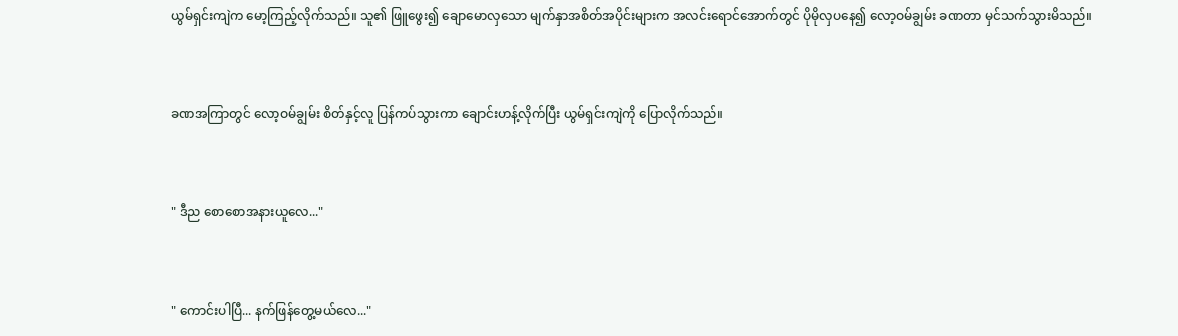ယွမ်ရှင်းကျဲက မော့ကြည့်လိုက်သည်။ သူ၏ ဖြူဖွေး၍ ချောမော‌လှသော မျက်နှာအစိတ်အပိုင်းများက အလင်းရောင်အောက်တွင် ပိုမိုလှပနေ၍ လော့ဝမ်ချွမ်း ခဏတာ မှင်သက်သွားမိသည်။


ခဏအကြာတွင် လော့ဝမ်ချွမ်း စိတ်နှင့်လူ ပြန်ကပ်သွားကာ ချောင်းဟန့်လိုက်ပြီး ယွမ်ရှင်းကျဲကို ပြောလိုက်သည်။


" ဒီည စောစောအနားယူလေ..."


" ကောင်းပါပြီ... နက်ဖြန်တွေ့မယ်လေ..."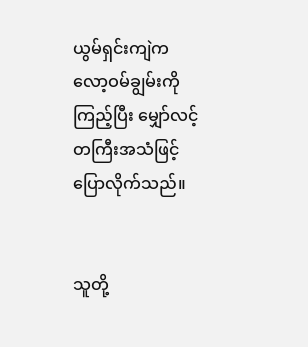ယွမ်ရှင်းကျဲက လော့ဝမ်ချွမ်းကိုကြည့်ပြီး မျှော်လင့်တကြီးအသံဖြင့် ပြောလိုက်သည်။


သူတို့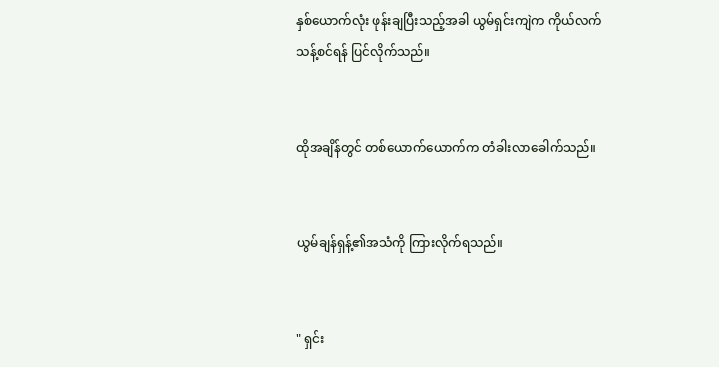နှစ်ယောက်လုံး ဖုန်းချပြီးသည့်အခါ ယွမ်ရှင်းကျဲက ကိုယ်လက်သန့်စင်ရန် ပြင်လိုက်သည်။


ထိုအချိန်တွင် တစ်ယောက်ယောက်က တံခါးလာခေါက်သည်။


ယွမ်ချန်ရှန့်၏အသံကို ကြားလိုက်ရသည်။


" ရှင်း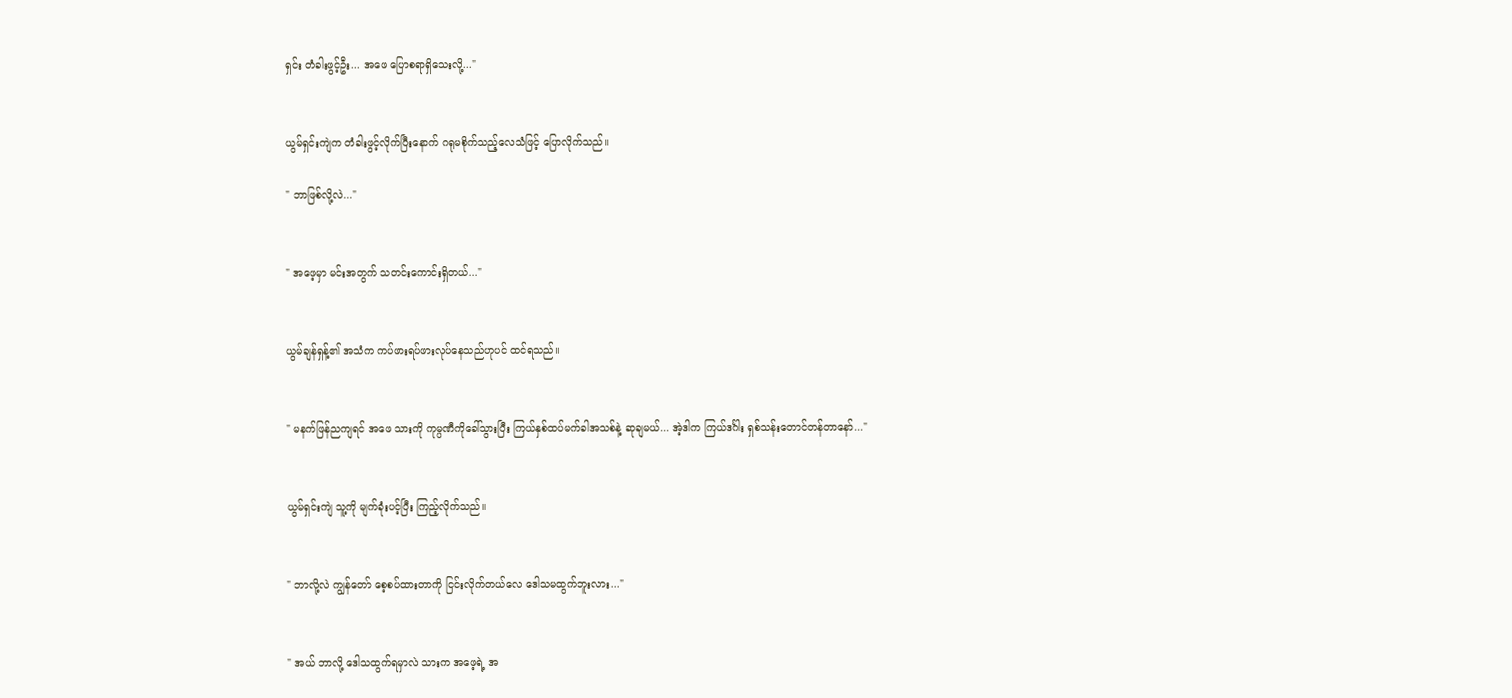ရှင်း တံခါးဖွင့်ဦး... အဖေ ပြောစရာရှိသေးလို့..."


ယွမ်ရှင်းကျဲက တံခါးဖွင့်လိုက်ပြီးနောက် ဂရုမစိုက်သည့်လေသံဖြင့် ပြောလိုက်သည်။

" ဘာဖြစ်လို့လဲ..."


" အဖေ့မှာ မင်းအတွက် သတင်းကောင်းရှိတယ်..."


ယွမ်ချန်ရှန့်၏ အသံက ကပ်ဖားရပ်ဖားလုပ်နေသည်ဟုပင် ထင်ရသည်။


" မနက်ဖြန်ညကျရင် အဖေ သားကို ကုမ္ပဏီကိုခေါ်သွားပြီး ကြယ်နှစ်ထပ်မက်ခါအသစ်နဲ့ ဆုချမယ်... အဲ့ဒါက ကြယ်ဒင်္ဂါး ရှစ်သန်းတောင်တန်တာနော်..."


ယွမ်ရှင်းကျဲ သူ့ကို မျက်ခုံးပင့်ပြီး ကြည့်လိုက်သည်။


" ဘာလို့လဲ ကျွန်တော် စေ့စပ်ထားတာကို ငြင်းလိုက်တယ်လေ ဒေါသမထွက်ဘူးလား..."


" အယ် ဘာလို့ ဒေါသထွက်ရမှာလဲ သားက အဖေ့ရဲ့ အ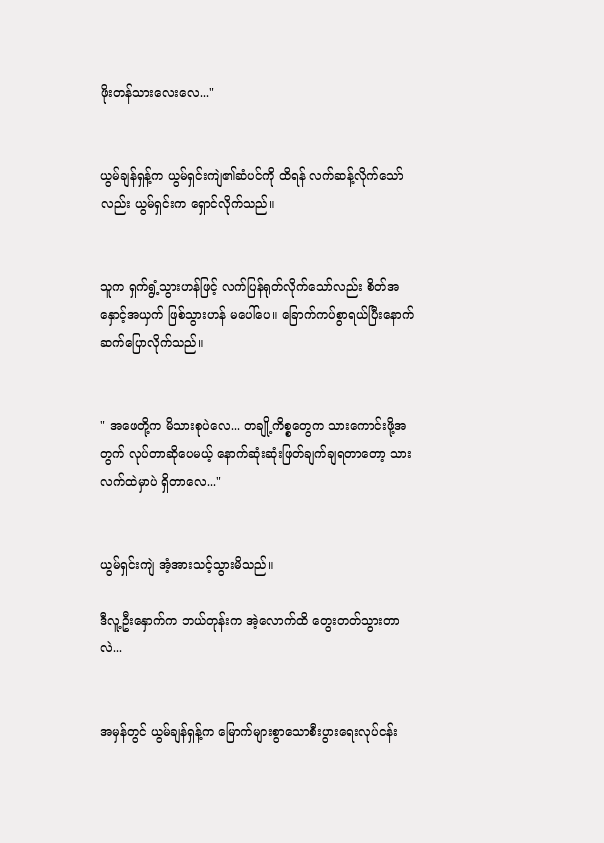ဖိုးတန်သားလေးလေ..."


ယွမ်ချန်ရှန့်က ယွမ်ရှင်းကျဲ၏ဆံပင်ကို ထိရန် လက်ဆန့်လိုက်သော်လည်း ယွမ်ရှင်းက ရှောင်လိုက်သည်။


သူက ရှက်ရွံ့သွားဟန်ဖြင့် လက်ပြန်ရုတ်လိုက်သော်လည်း စိတ်အနှောင့်အယှက် ဖြစ်သွားဟန် မပေါ်ပေ။ ခြောက်ကပ်စွာရယ်ပြီးနောက် ဆက်ပြောလိုက်သည်။


" အဖေတို့က မိသားစုပဲလေ... တချို့ကိစ္စတွေက သားကောင်းဖို့အတွက် လုပ်တာဆိုပေမယ့် နောက်ဆုံးဆုံးဖြတ်ချက်ချရ‌တာတော့ သားလက်ထဲမှာပဲ ရှိတာလေ..."


ယွမ်ရှင်းကျဲ အံ့အားသင့်သွားမိသည်။

ဒီလူ့ဦးနှောက်က ဘယ်တုန်းက အဲ့လောက်ထိ တွေးတတ်သွားတာလဲ...


အမှန်တွင် ယွမ်ချန်ရှန့်က မြောက်များစွာသောစီးပွားရေးလုပ်ငန်း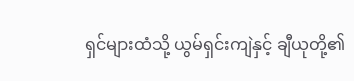ရှင်များထံသို့ ယွမ်ရှင်းကျဲနှင့် ချီယုတို့၏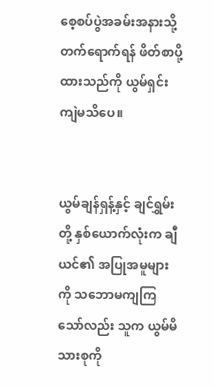စေ့စပ်ပွဲအခမ်းအနားသို့ တက်ရောက်ရန် ဖိတ်စာပို့ထားသည်ကို ယွမ်ရှင်းကျဲမသိပေ။


ယွမ်ချန်ရှန့်နှင့် ချင်ရွှမ်းတို့ နှစ်ယောက်လုံးက ချီယင်၏ အပြုအမူများကို သဘောမကျကြသော်လည်း သူက ယွမ်မိသားစုကို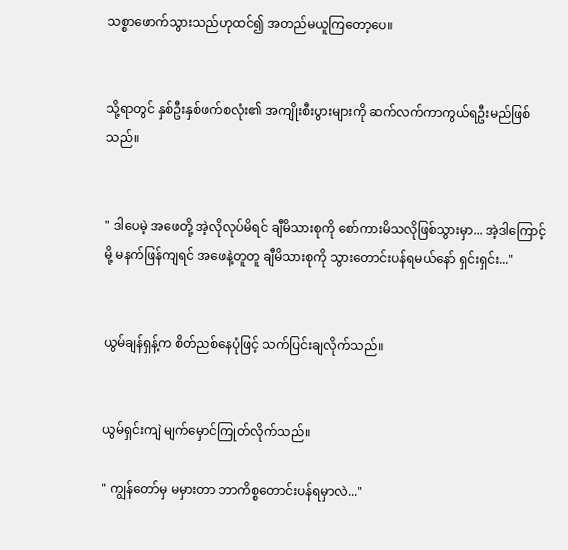သစ္စာဖောက်သွားသည်ဟုထင်၍ အတည်မယူကြတော့ပေ။


သို့ရာတွင် နှစ်ဦးနှစ်ဖက်စလုံး၏ အကျိုးစီးပွားများကို ဆက်လက်ကာကွယ်ရဦးမည်ဖြစ်သည်။


" ဒါပေမဲ့ အဖေတို့ အဲ့လိုလုပ်မိရင် ချီမိသားစုကို စော်ကားမိသလိုဖြစ်သွားမှာ... အဲ့ဒါကြောင့်မို့ မနက်ဖြန်ကျရင် အဖေနဲ့တူတူ ချီမိသားစုကို သွားတောင်းပန်ရမယ်နော် ရှင်းရှင်း..."


ယွမ်ချန်ရှန့်က စိတ်ညစ်နေပုံဖြင့် သက်ပြင်းချလိုက်သည်။


ယွမ်ရှင်းကျဲ မျက်မှောင်ကြုတ်လိုက်သည်။

" ကျွန်တော်မှ မမှားတာ ဘာကိစ္စတောင်းပန်ရမှာလဲ..."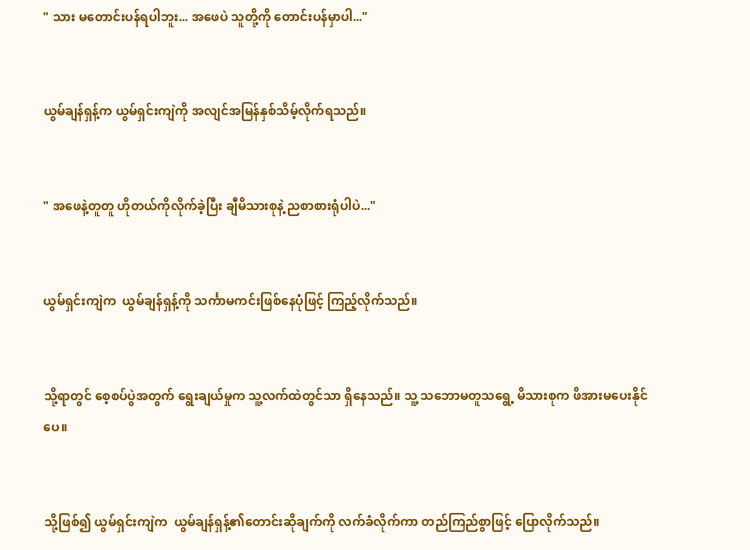" သား မတောင်းပန်ရပါဘူး... အဖေပဲ သူတို့ကို တောင်းပန်မှာပါ..."


ယွမ်ချန်ရှန့်က ယွမ်ရှင်းကျဲကို အလျင်အမြန်နှစ်သိမ့်လိုက်ရသည်။


" အဖေနဲ့တူတူ ဟိုတယ်ကိုလိုက်ခဲ့ပြီး ချီမိသားစုနဲ့ ညစာစားရုံပါပဲ..."


ယွမ်ရှင်းကျဲက  ယွမ်ချန်ရှန့်ကို သင်္ကာမကင်းဖြစ်နေပုံဖြင့် ကြည့်လိုက်သည်။


သို့ရာတွင် စေ့စပ်ပွဲအတွက် ရွေးချယ်မှုက သူ့လက်ထဲတွင်သာ ရှိနေသည်။ သူ့ သဘောမတူသရွေ့ မိသားစုက ဖိအားမပေးနိုင်ပေ။


သို့ဖြစ်၍ ယွမ်ရှင်းကျဲက  ယွမ်ချန်ရှန့်၏တောင်းဆိုချက်ကို လက်ခံလိုက်ကာ တည်ကြည်စွာဖြင့် ပြောလိုက်သည်။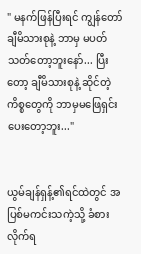" မနက်ဖြန်ပြီးရင် ကျွန်တော် ချီမိသားစုနဲ့ ဘာမှ မပတ်သတ်တော့ဘူးနော်... ပြီးတော့ ချီမိသားစုနဲ့ ဆိုင်တဲ့ကိစ္စတွေကို ဘာမှမဖြေရှင်းပေးတော့ဘူး..."


ယွမ်ချန်ရှန့်၏ရင်ထဲတွင် အပြစ်မကင်းသကဲ့သို့ ခံစားလိုက်ရ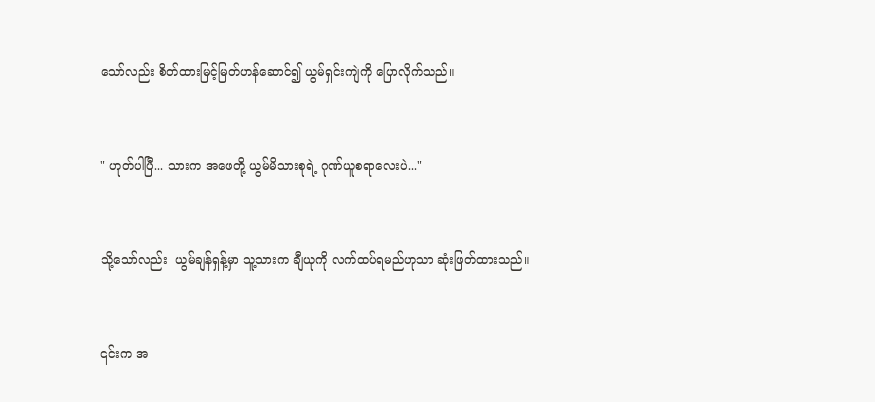သော်လည်း စိတ်ထားမြင့်မြတ်ဟန်ဆောင်၍ ယွမ်ရှင်းကျဲကို ပြောလိုက်သည်။


" ဟုတ်ပါပြီ... သားက အဖေတို့ ယွမ်မိသားစုရဲ့ ဂုဏ်ယူစရာလေးပဲ..."


သို့သော်လည်း  ယွမ်ချန်ရှန့်မှာ သူ့သားက ချီယုကို လက်ထပ်ရမည်ဟုသာ ဆုံးဖြတ်ထားသည်။


၎င်းက အ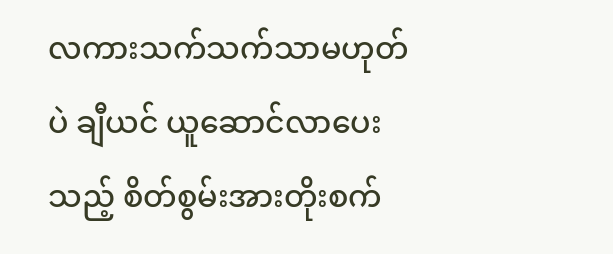လကားသက်သက်သာမဟုတ်ပဲ ချီယင် ယူဆောင်လာပေးသည့် စိတ်စွမ်းအားတိုးစက်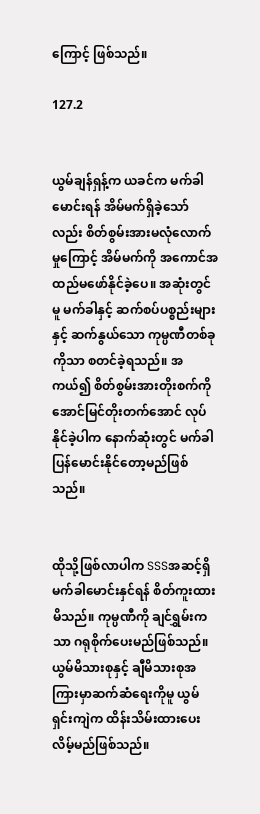ကြောင့် ဖြစ်သည်။

127.2


ယွမ်ချန်ရှန့်က ယခင်က မက်ခါမောင်းရန် အိမ်မက်ရှိခဲ့သော်လည်း စိတ်စွမ်းအားမလုံလောက်မှုကြောင့် အိမ်မက်ကို အကောင်အထည်မဖော်နိုင်ခဲ့ပေ။ အဆုံးတွင်မူ မက်ခါနှင့် ဆက်စပ်ပစ္စည်းများနှင့် ဆက်နွယ်သော ကုမ္ပဏီတစ်ခုကိုသာ စတင်ခဲ့ရသည်။ အကယ်၍ စိတ်စွမ်းအားတိုးစက်ကို အောင်မြင်တိုးတက်အောင် လုပ်နိုင်ခဲ့ပါက နောက်ဆုံးတွင် မက်ခါ ပြန်မောင်းနိုင်တော့မည်ဖြစ်သည်။


ထိုသို့ဖြစ်လာပါက SSSအဆင့်ရှိမက်ခါမောင်းနှင်ရန် စိတ်ကူးထားမိသည်။ ကုမ္ပဏီကို ချင်ရွှမ်းကသာ ဂရုစိုက်ပေးမည်ဖြစ်သည်။ ယွမ်မိသားစုနှင့် ချီမိသားစုအကြားမှာဆက်ဆံရေးကိုမူ ယွမ်ရှင်းကျဲက ထိန်းသိမ်းထားပေးလိမ့်မည်ဖြစ်သည်။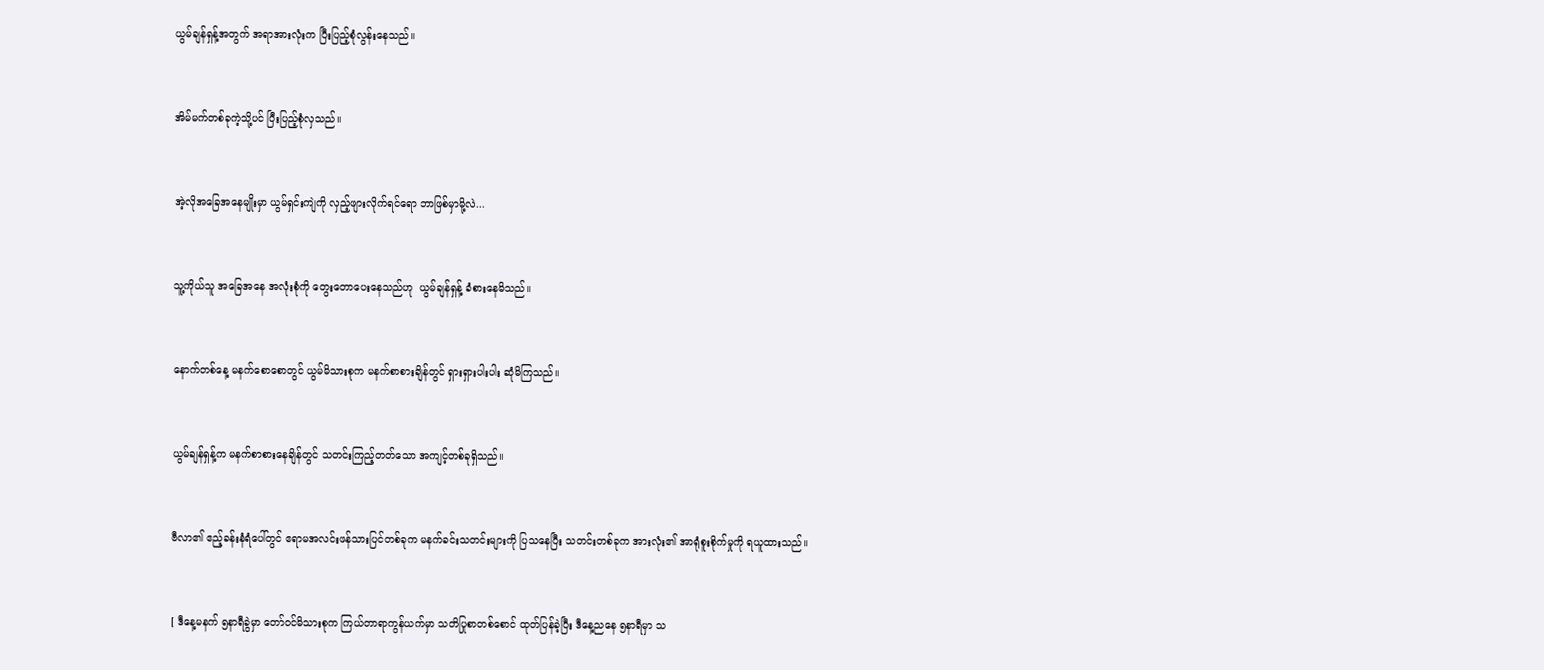ယွမ်ချန်ရှန့်အတွက် အရာအားလုံးက ပြီးပြည့်စုံလွန်းနေသည်။


အိမ်မက်တစ်ခုကဲ့သို့ပင် ပြီးပြည့်စုံလှသည်။


အဲ့လိုအခြေအနေမျိုးမှာ ယွမ်ရှင်းကျဲကို လှည့်ဖျားလိုက်ရင်ရော ဘာဖြစ်မှာမို့လဲ...


သူ့ကိုယ်သူ အခြေအနေ အလုံးစုံကို တွေးတောပေးနေသည်ဟု  ယွမ်ချန်ရှန့် ခံစားနေမိသည်။


နောက်တစ်နေ့ မနက်စောစောတွင် ယွမ်မိသားစုက မနက်စာစားချိန်တွင် ရှားရှားပါးပါး ဆုံမိကြသည်။


ယွမ်ချန်ရှန့်က မနက်စာစားနေချိန်တွင် သတင်းကြည့်တတ်သော အကျင့်တစ်ခုရှိသည်။


ဗီလာ၏ ဧည့်ခန်းနံရံပေါ်တွင် ဧရာမအလင်းဖန်သားပြင်တစ်ခုက မနက်ခင်းသတင်းများကို ပြသနေပြီး သတင်းတစ်ခုက အားလုံး၏ အာရုံစူးစိုက်မှုကို ရယူထားသည်။


[ ဒီနေ့မနက် ၅နာရီခွဲမှာ တော်ဝင်မိသားစုက ကြယ်တာရာကွန်ယက်မှာ သတိပြုစာတစ်စောင် ထုတ်ပြန်ခဲ့ပြီး ဒီနေ့ညနေ ၅နာရီမှာ သ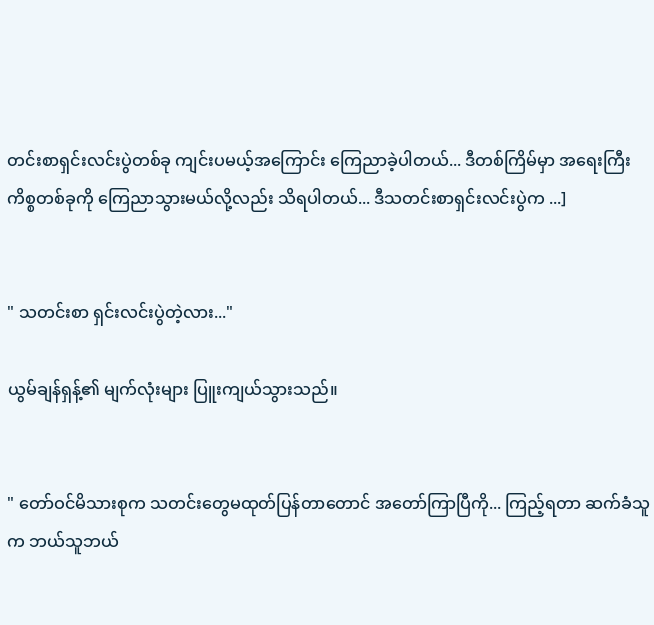တင်းစာရှင်းလင်းပွဲတစ်ခု ကျင်းပမယ့်အကြောင်း ကြေညာခဲ့ပါတယ်... ဒီတစ်ကြိမ်မှာ အရေးကြီးကိစ္စတစ်ခုကို ကြေညာသွားမယ်လို့လည်း သိရပါတယ်... ဒီသတင်းစာရှင်းလင်းပွဲက ...]


" သတင်းစာ ရှင်းလင်းပွဲတဲ့လား..."

ယွမ်ချန်ရှန့်၏ မျက်လုံးများ ပြူးကျယ်သွားသည်။


" တော်ဝင်မိသားစုက သတင်းတွေမထုတ်ပြန်တာတောင် အတော်ကြာပြီကို... ကြည့်ရတာ ဆက်ခံသူက ဘယ်သူဘယ်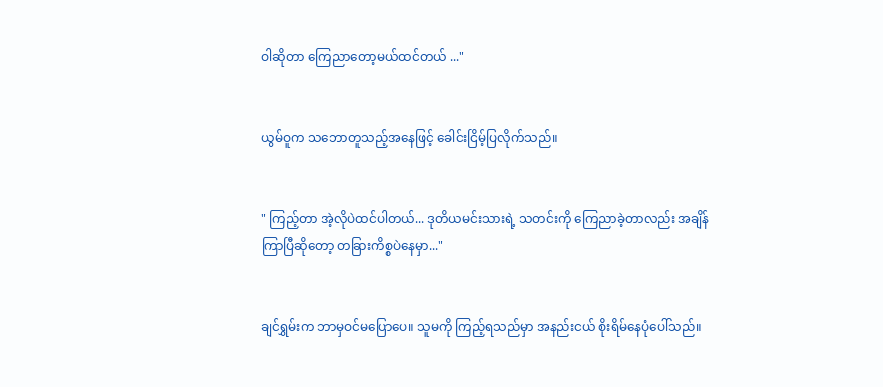ဝါဆိုတာ ကြေညာတော့မယ်ထင်တယ် ..."


ယွမ်ဝူက ‌သဘောတူသည့်အနေဖြင့် ခေါင်းငြိမ့်ပြလိုက်သည်။


" ကြည့်တာ အဲ့လိုပဲထင်ပါတယ်... ဒုတိယမင်းသားရဲ့ သတင်းကို ကြေညာခဲ့တာလည်း အချိန်ကြာပြီဆိုတော့ တခြားကိစ္စပဲနေမှာ..."


ချင်ရွှမ်းက ဘာမှဝင်မပြောပေ။ သူမကို ကြည့်ရသည်မှာ အနည်းငယ် စိုးရိမ်နေပုံပေါ်သည်။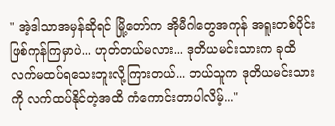" အဲ့ဒါသာအမှန်ဆိုရင် မြို့တော်က အိုမီဂါတွေအကုန် အရူးတစ်ပိုင်း ဖြစ်ကုန်ကြမှာပဲ... ဟုတ်တယ်မလား... ဒုတိယမင်းသားက ခုထိ လက်မထပ်ရသေးဘူးလို့ကြားတယ်... ဘယ်သူက ဒုတိယမင်းသားကို လက်ထပ်နိုင်တဲ့အထိ ကံကောင်းတာပါလိမ့်..."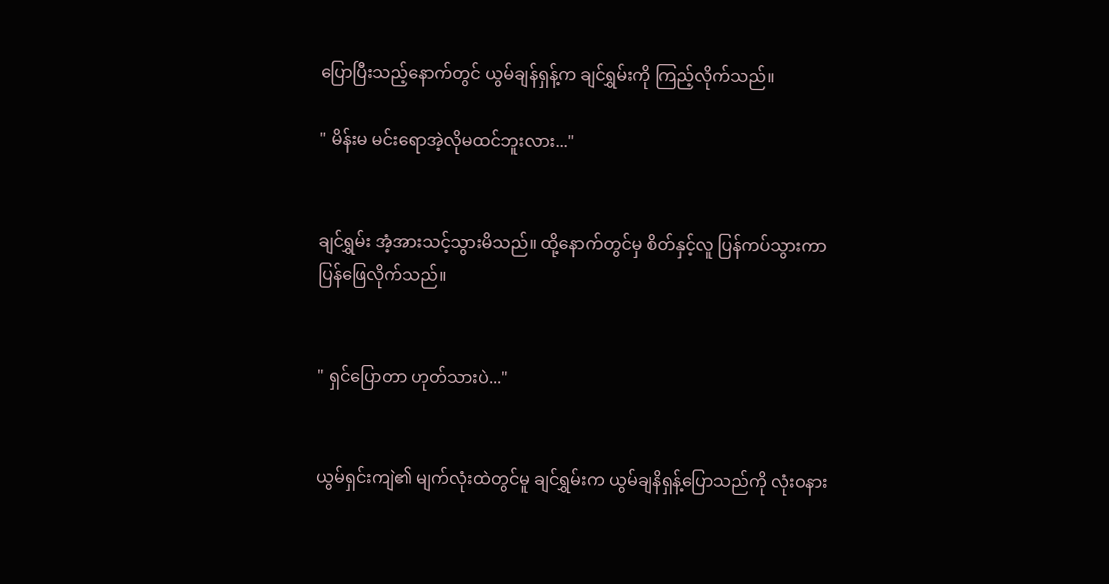ပြောပြီးသည့်နောက်တွင် ယွမ်ချန်ရှန့်က ချင်ရွှမ်းကို ကြည့်လိုက်သည်။

" မိန်းမ မင်းရောအဲ့လိုမထင်ဘူးလား..."


ချင်ရွှမ်း အံ့အားသင့်သွားမိသည်။ ထို့နောက်တွင်မှ စိတ်နှင့်လူ ပြန်ကပ်သွားကာ ပြန်ဖြေလိုက်သည်။


" ရှင်ပြောတာ ဟုတ်သားပဲ..."


ယွမ်ရှင်းကျဲ၏ မျက်လုံးထဲတွင်မူ ချင်ရွှမ်းက ယွမ်ချနိရှန့်ပြောသည်ကို လုံးဝနား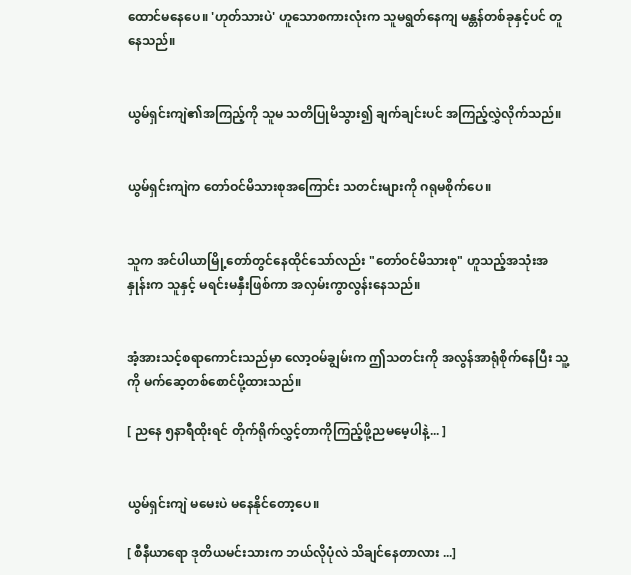ထောင်မနေပေ။ 'ဟုတ်သားပဲ' ဟူသောစကားလုံးက သူမရွတ်နေကျ မန္တန်တစ်ခုနှင့်ပင် တူနေသည်။


ယွမ်ရှင်းကျဲ၏အကြည့်ကို သူမ သတိပြုမိသွား၍ ချက်ချင်းပင် အကြည့်လွှဲလိုက်သည်။


ယွမ်ရှင်းကျဲက တော်ဝင်မိသားစုအကြောင်း သတင်းများကို ဂရုမစိုက်ပေ။


သူက အင်ပါယာမြို့တော်တွင်နေထိုင်သော်လည်း "တော်ဝင်မိသားစု" ဟူသည့်အသုံးအနှုန်းက သူနှင့် မရင်းမနှီးဖြစ်ကာ အလှမ်းကွာလွန်းနေသည်။


အံ့အားသင့်စရာကောင်းသည်မှာ လော့ဝမ်ချွမ်းက ဤသတင်းကို အလွန်အာရုံစိုက်နေပြီး သူ့ကို မက်ဆေ့တစ်စောင်ပို့ထားသည်။

[ ညနေ ၅နာရီထိုးရင် တိုက်ရိုက်လွှင့်တာကိုကြည့်ဖို့ညမမေ့ပါနဲ့... ]


ယွမ်ရှင်းကျဲ မမေးပဲ မနေနိုင်တော့ပေ။

[ စီနီယာရော ဒုတိယမင်းသားက ဘယ်လိုပုံလဲ သိချင်နေတာလား ...]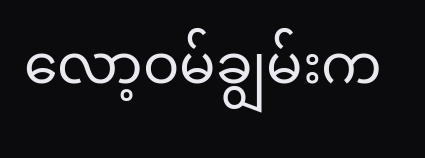လော့ဝမ်ချွမ်းက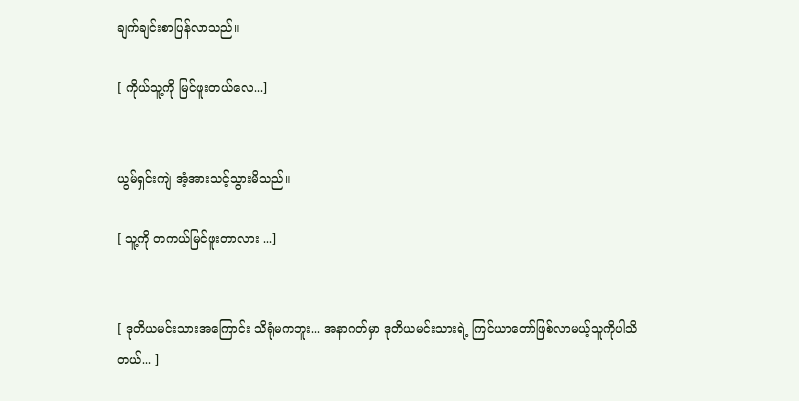ချက်ချင်းစာပြန်လာသည်။

[ ကိုယ်သူ့ကို မြင်ဖူးတယ်လေ...]


ယွမ်ရှင်းကျဲ အံ့အားသင့်သွားမိသည်။

[ သူ့ကို တကယ်မြင်ဖူးတာလား ...]


[ ဒုတိယမင်းသားအကြောင်း သိရုံမကဘူး... အနာဂတ်မှာ ဒုတိယမင်းသားရဲ့ ကြင်ယာတော်ဖြစ်လာမယ့်သူကိုပါသိတယ်... ]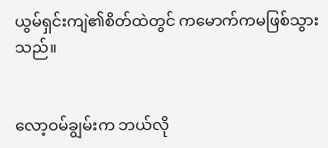ယွမ်ရှင်းကျဲ၏စိတ်ထဲတွင် ကမောက်ကမဖြစ်သွားသည်။


လော့ဝမ်ချွမ်းက ဘယ်လို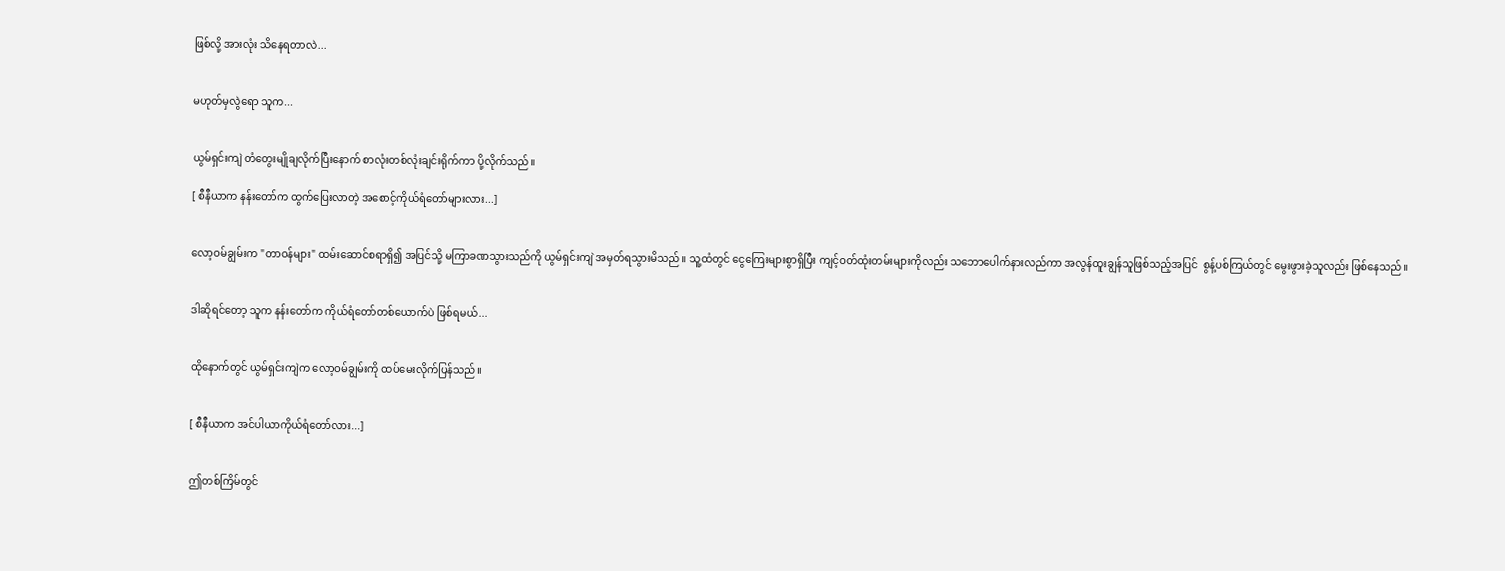ဖြစ်လို့ အားလုံး သိနေရတာလဲ...


မဟုတ်မှလွဲရော သူက...


ယွမ်ရှင်းကျဲ တံတွေးမျိုချလိုက်ပြီးနောက် စာလုံးတစ်လုံးချင်းရိုက်ကာ ပို့လိုက်သည်။

[ စီနီယာက နန်းတော်က ထွက်ပြေးလာတဲ့ အစောင့်ကိုယ်ရံတော်များလား...]


လော့ဝမ်ချွမ်းက "တာဝန်များ" ထမ်းဆောင်စရာရှိ၍ အပြင်သို့ မကြာခဏသွားသည်ကို ယွမ်ရှင်းကျဲ အမှတ်ရသွားမိသည်။ သူ့ထံတွင် ငွေကြေးများစွာရှိပြီး ‌ကျင့်ဝတ်ထုံးတမ်းများကိုလည်း သဘောပေါက်နားလည်ကာ အလွန်ထူးချွန်သူဖြစ်သည့်အပြင်  စွန့်ပစ်ကြယ်တွင် မွေးဖွားခဲ့သူလည်း ဖြစ်နေသည်။


ဒါဆိုရင်တော့ သူက နန်းတော်က ကိုယ်ရံတော်တစ်ယောက်ပဲ ဖြစ်ရမယ်...


ထိုနောက်တွင် ယွမ်ရှင်းကျဲက လော့ဝမ်ချွမ်းကို ထပ်မေးလိုက်ပြန်သည်။


[ စီနီယာက အင်ပါယာကိုယ်ရံတော်လား...]


ဤတစ်ကြိမ်တွင်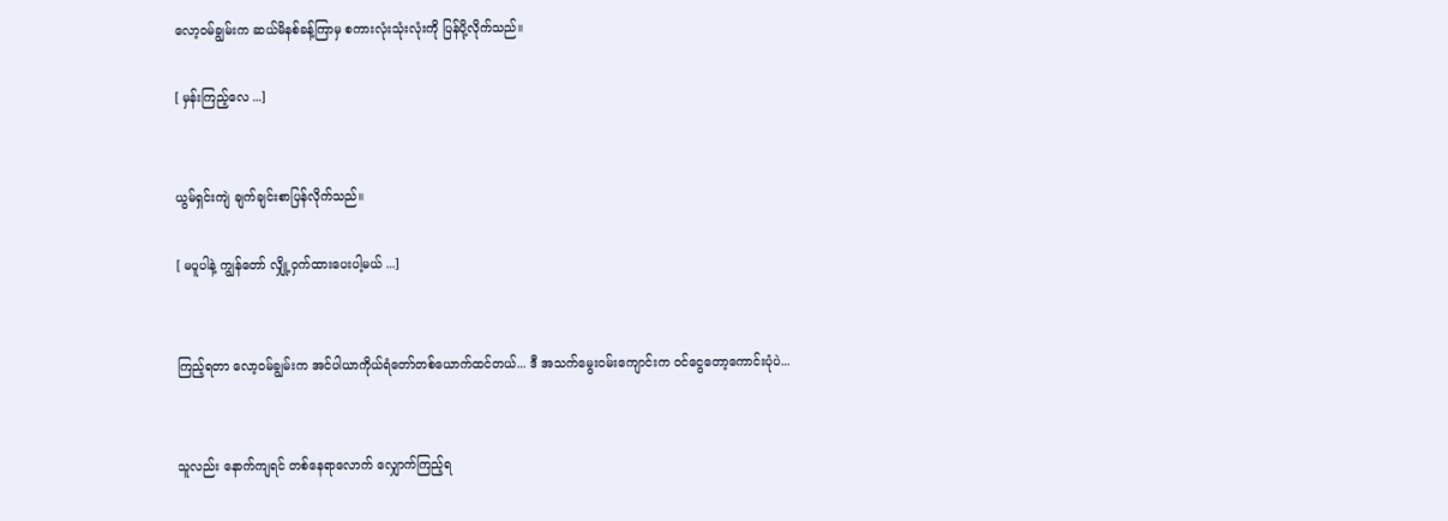လော့ဝမ်ချွမ်းက ဆယ်မိနစ်ခန့်ကြာမှ စကားလုံးသုံးလုံးကို ပြန်ပို့လိုက်သည်။

[ မှန်းကြည့်လေ ...]


ယွမ်ရှင်းကျဲ ချက်ချင်းစာပြန်လိုက်သည်။

[ မပူပါနဲ့ ကျွန်တော် လျှို့ဝှက်ထားပေးပါ့မယ် ...]


ကြည့်ရတာ ‌လော့ဝမ်ချွမ်းက အင်ပါယာကိုယ်ရံတော်တစ်ယောက်ထင်တယ်... ဒီ အသက်မွေးဝမ်းကျောင်းက ‌ဝင်ငွေတော့ကောင်းပုံပဲ...


သူလည်း နောက်ကျရင် တစ်နေရာလောက် လျှောက်ကြည့်ရ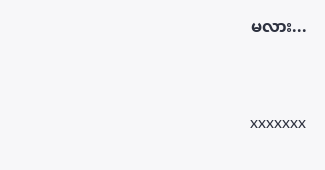မလား...


xxxxxxx